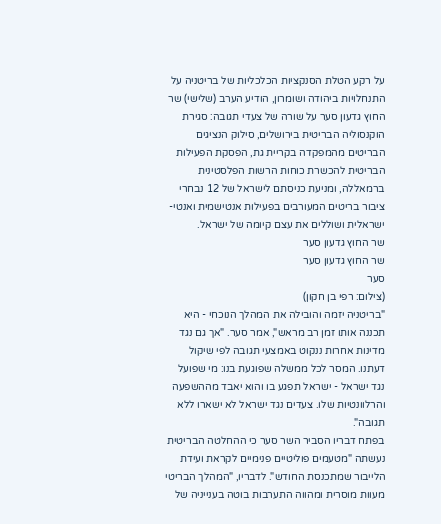על רקע הטלת הסנקציות הכלכליות של בריטניה על התנחלויות ביהודה ושומרון, הודיע הערב (שלישי) שר החוץ גדעון סער על שורה של צעדי תגובה: סגירת הוקנסוליה הבריטית בירושלים, סילוק הנציגים הבריטים מהמפקדה בקריית גת, הפסקת הפעילות הבריטית להכשרת כוחות הרשות הפלסטינית ברמאללה, ומניעת כניסתם לישראל של 12 נבחרי ציבור בריטים המעורבים בפעילות אנטישמית ואנטי-ישראלית ושוללים את עצם קיומה של ישראל.
שר החוץ גדעון סער
שר החוץ גדעון סער
סער
(צילום: רפי בן חקון)
"בריטניה יזמה והובילה את המהלך הנוכחי - היא תכננה אותו זמן רב מראש", אמר סער. "אך גם נגד מדינות אחרות ננקוט באמצעי תגובה לפי שיקול דעתנו. המסר לכל ממשלה שפוגעת בנו: מי שפועל נגד ישראל - ישראל תפגע בו והוא יאבד מההשפעה והרלוונטיות שלו. צעדים נגד ישראל לא ישארו ללא תגובה".
בפתח דבריו הסביר השר סער כי ההחלטה הבריטית נעשתה "מטעמים פוליטיים פנימיים לקראת ועידת הלייבור שמתכנסת החודש". לדבריו, "המהלך הבריטי מעוות מוסרית ומהווה התערבות בוטה בענייניה של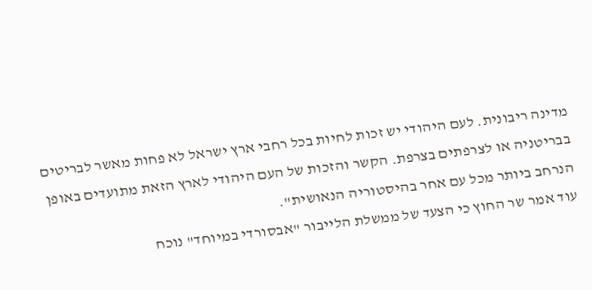מדינה ריבונית. לעם היהודי יש זכות לחיות בכל רחבי ארץ ישראל לא פחות מאשר לבריטים בבריטניה או לצרפתים בצרפת. הקשר והזכות של העם היהודי לארץ הזאת מתועדים באופן הנרחב ביותר מכל עם אחר בהיסטוריה הנאושית".
עוד אמר שר החוץ כי הצעד של ממשלת הלייבור "אבסורדי במיוחד" נוכח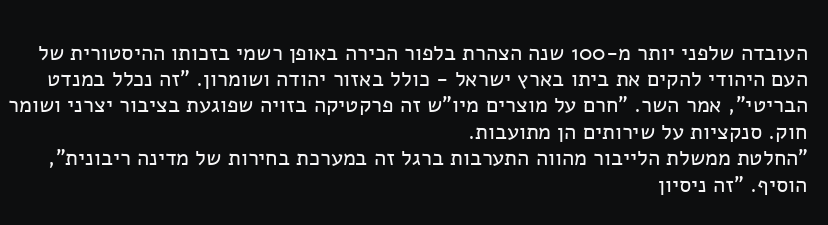העובדה שלפני יותר מ-100 שנה הצהרת בלפור הכירה באופן רשמי בזכותו ההיסטורית של העם היהודי להקים את ביתו בארץ ישראל - כולל באזור יהודה ושומרון. "זה נכלל במנדט הבריטי", אמר השר. "חרם על מוצרים מיו"ש זה פרקטיקה בזויה שפוגעת בציבור יצרני ושומר חוק. סנקציות על שירותים הן מתועבות.
"החלטת ממשלת הלייבור מהווה התערבות ברגל זה במערכת בחירות של מדינה ריבונית", הוסיף. "זה ניסיון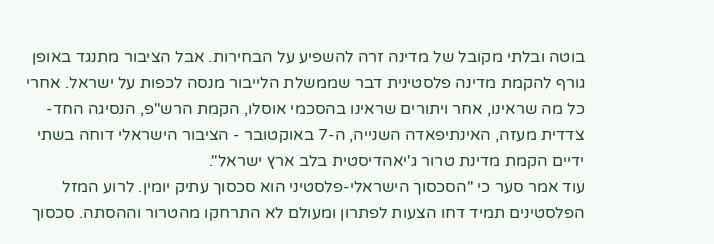בוטה ובלתי מקובל של מדינה זרה להשפיע על הבחירות. אבל הציבור מתנגד באופן גורף להקמת מדינה פלסטינית דבר שממשלת הלייבור מנסה לכפות על ישראל. אחרי כל מה שראינו, אחר ויתורים שראינו בהסכמי אוסלו, הקמת הרש"פ, הנסיגה החד-צדדית מעזה, האינתיפאדה השנייה, ה-7 באוקטובר - הציבור הישראלי דוחה בשתי ידיים הקמת מדינת טרור ג'יאהדיסטית בלב ארץ ישראל".
עוד אמר סער כי "הסכסוך הישראלי-פלסטיני הוא סכסוך עתיק יומין. לרוע המזל הפלסטינים תמיד דחו הצעות לפתרון ומעולם לא התרחקו מהטרור וההסתה. סכסוך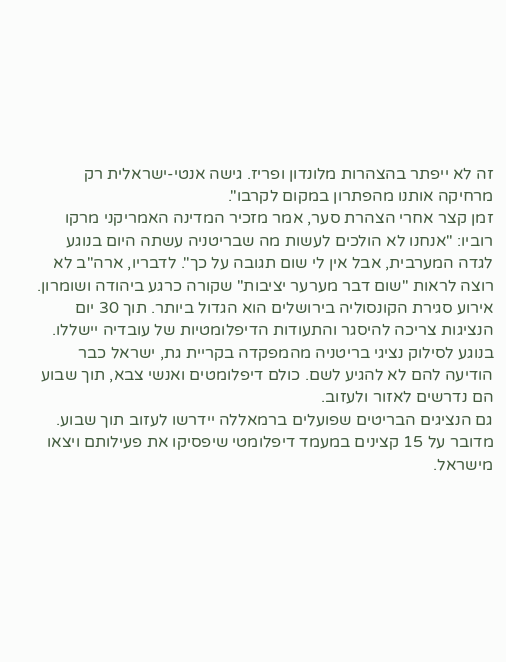זה לא ייפתר בהצהרות מלונדון ופריז. גישה אנטי-ישראלית רק מרחיקה אותנו מהפתרון במקום לקרבו".
זמן קצר אחרי הצהרת סער, אמר מזכיר המדינה האמריקני מרקו רוביו: "אנחנו לא הולכים לעשות מה שבריטניה עשתה היום בנוגע לגדה המערבית, אבל אין לי שום תגובה על כך". לדבריו, ארה"ב לא רוצה לראות "שום דבר מערער יציבות" שקורה כרגע ביהודה ושומרון.
אירוע סגירת הקונסוליה בירושלים הוא הגדול ביותר. תוך 30 יום הנציגות צריכה להיסגר והתעודות הדיפלומטיות של עובדיה יישללו. בנוגע לסילוק נציגי בריטניה מהמפקדה בקריית גת, ישראל כבר הודיעה להם לא להגיע לשם. כולם דיפלומטים ואנשי צבא, תוך שבוע הם נדרשים לאזור ולעזוב.
גם הנציגים הבריטים שפועלים ברמאללה יידרשו לעזוב תוך שבוע. מדובר על 15 קצינים במעמד דיפלומטי שיפסיקו את פעילותם ויצאו מישראל.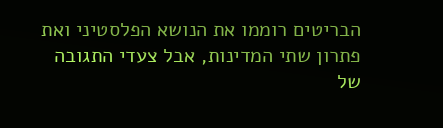הבריטים רוממו את הנושא הפלסטיני ואת פתרון שתי המדינות, אבל צעדי התגובה של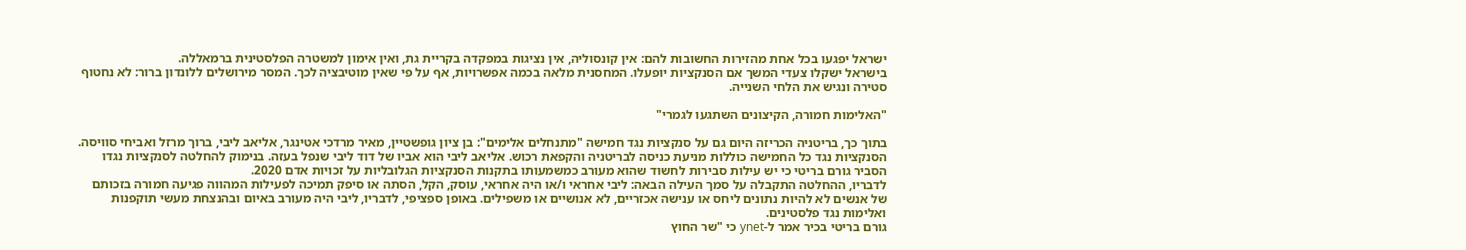ישראל יפגעו בכל אחת מהזירות החשובות להם: אין קונסוליה, אין נציגות במפקדה בקריית גת, ואין אימון למשטרה הפלסטינית ברמאללה.
בישראל ישקלו צעדי המשך אם הסנקציות יופעלו. המחסנית מלאה בכמה אפשרויות, אף על פי שאין מוטיבציה לכך. המסר מירושלים ללונדון ברור: לא נחטוף סטירה ונגיש את הלחי השנייה.

"האלימות חמורה, הקיצונים השתגעו לגמרי"

בתוך כך, בריטניה הכריזה היום גם על סנקציות נגד חמישה "מתנחלים אלימים": בן ציון גופשטיין, מאיר מרדכי אטינגר, אליאב ליבי, ברוך מרזל ואביחי סוויסה. הסנקציות נגד כל החמישה כוללות מניעת כניסה לבריטניה והקפאת רכוש. אליאב ליבי הוא אביו של דוד ליבי שנפל בעזה. בנימוק להחלטה לסנקציות נגדו הסביר גורם בריטי כי יש עילות סבירות לחשוד שהוא מעורב כמשמעותו בתקנות הסנקציות הגלובליות על זכויות אדם 2020.
לדבריו, ההחלטה התקבלה על סמך העילה הבאה: ליבי אחראי ו/או היה אחראי, עוסק, הקל, הסתה או סיפק תמיכה לפעילות המהווה פגיעה חמורה בזכותם של אנשים לא להיות נתונים ליחס או ענישה אכזריים, לא אנושיים או משפילים. באופן ספציפי, לדבריו, ליבי היה מעורב באיום ובהנצחת מעשי תוקפנות ואלימות נגד פלסטינים.
גורם בריטי בכיר אמר ל-ynet כי "שר החוץ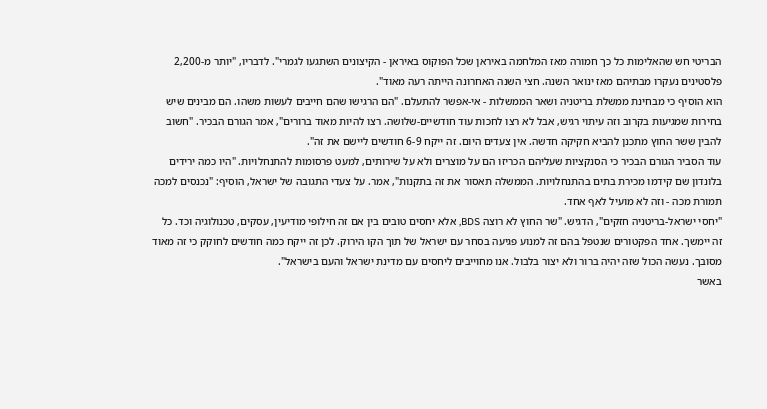הבריטי חש שהאלימות כל כך חמורה מאז המלחמה באיראן שכל הפוקוס באיראן - הקיצונים השתגעו לגמרי". לדבריו, "יותר מ-2,200 פלסטינים נעקרו מבתיהם מאז ינואר השנה. חצי השנה האחרונה הייתה רעה מאוד".
הוא הוסיף כי מבחינת ממשלת בריטניה ושאר הממשלות - אי-אפשר להתעלם. "הם הרגישו שהם חייבים לעשות משהו. הם מבינים שיש בחירות שמגיעות בקרוב וזה עיתוי רגיש, אבל לא רצו לחכות עוד חודשיים-שלושה. רצו להיות מאוד ברורים", אמר הגורם הבכיר. "חשוב להבין ששר החוץ מתכנן להביא חקיקה חדשה. אין צעדים היום. זה ייקח 6-9 חודשים ליישם את זה".
עוד הסביר הגורם הבכיר כי הסנקציות שעליהם הכריזו הם על מוצרים ולא על שירותים, למעט פרסומות להתנחלויות. "היו כמה ירידים בלונדון שם קידמו מכירת בתים בהתנחלויות. הממשלה תאסור את זה בתקנות", אמר. על צעדי התגובה של ישראל, הוסיף: "נכנסים למכה תמורת מכה - וזה לא מועיל לאף אחד.
"יחסי ישראל-בריטניה חזקים", הדגיש. "שר החוץ לא רוצה BDS, אלא יחסים טובים בין אם זה חילופי מודיעין, עסקים, טכנולוגיה וכד. כל זה יימשך. אחד הפקטורים שנטפל בהם זה למנוע פגיעה בסחר עם ישראל של תוך הקו הירוק. לכן זה ייקח כמה חודשים לחוקק כי זה מאוד מסובך. נעשה הכול שזה יהיה ברור ולא יצור בלבול. אנו מחוייבים ליחסים עם מדינת ישראל והעם בישראל".
באשר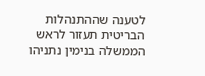לטענה שההתנהלות הבריטית תעזור לראש הממשלה בנימין נתניהו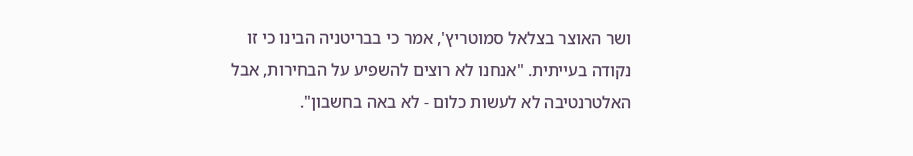ושר האוצר בצלאל סמוטריץ', אמר כי בבריטניה הבינו כי זו נקודה בעייתית. "אנחנו לא רוצים להשפיע על הבחירות, אבל האלטרנטיבה לא לעשות כלום - לא באה בחשבון".